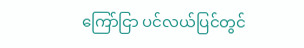ကြော်ငြာ ပင်လယ်ပြင်တွင်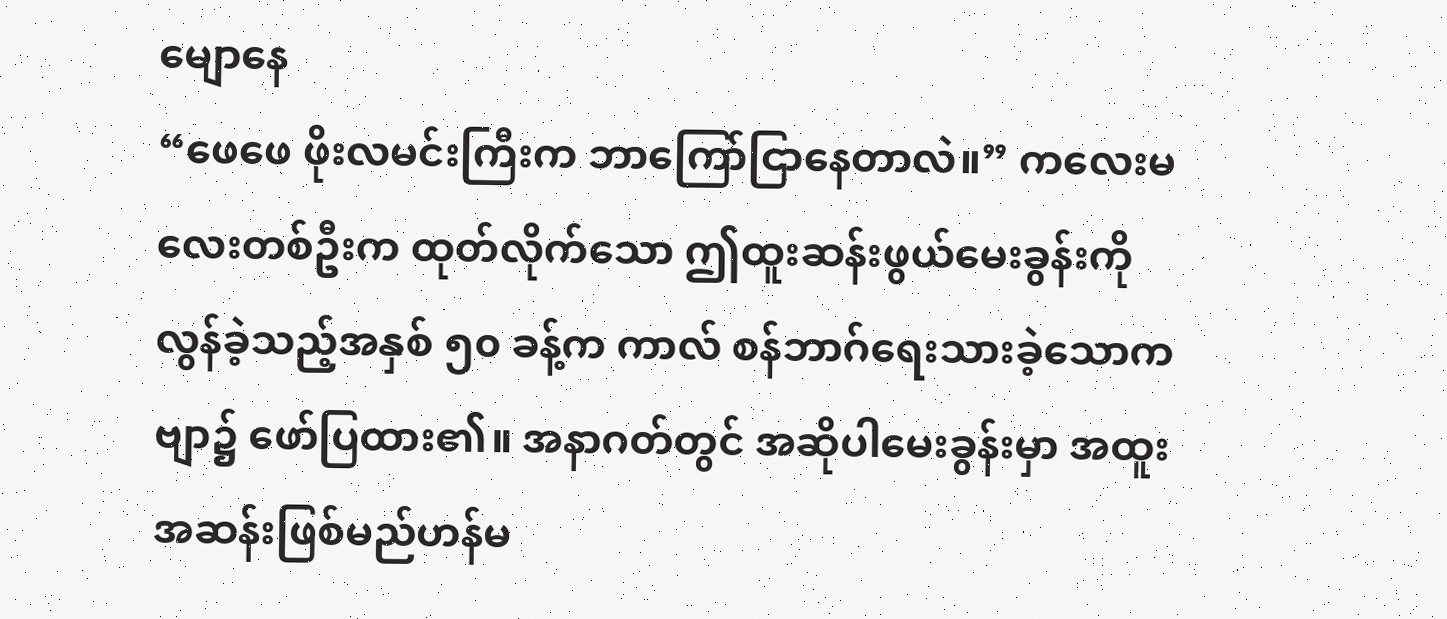မျောနေ
“ဖေဖေ ဖိုးလမင်းကြီးက ဘာကြော်ငြာနေတာလဲ။” ကလေးမလေးတစ်ဦးက ထုတ်လိုက်သော ဤထူးဆန်းဖွယ်မေးခွန်းကို လွန်ခဲ့သည့်အနှစ် ၅၀ ခန့်က ကာလ် စန်ဘာဂ်ရေးသားခဲ့သောကဗျာ၌ ဖော်ပြထား၏။ အနာဂတ်တွင် အဆိုပါမေးခွန်းမှာ အထူးအဆန်းဖြစ်မည်ဟန်မ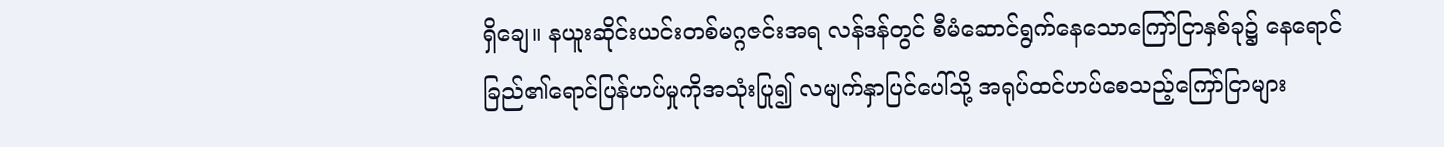ရှိချေ။ နယူးဆိုင်းယင်းတစ်မဂ္ဂဇင်းအရ လန်ဒန်တွင် စီမံဆောင်ရွက်နေသောကြော်ငြာနှစ်ခု၌ နေရောင်ခြည်၏ရောင်ပြန်ဟပ်မှုကိုအသုံးပြု၍ လမျက်နှာပြင်ပေါ်သို့ အရုပ်ထင်ဟပ်စေသည့်ကြော်ငြာများ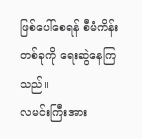ဖြစ်ပေါ်စေရန် စီမံကိန်းတစ်ခုကို ရေးဆွဲနေကြသည်။
လမင်းကြီးအား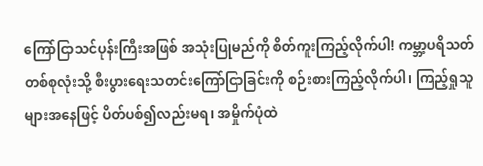ကြော်ငြာသင်ပုန်းကြီးအဖြစ် အသုံးပြုမည်ကို စိတ်ကူးကြည့်လိုက်ပါ! ကမ္ဘာ့ပရိသတ်တစ်စုလုံးသို့ စီးပွားရေးသတင်းကြော်ငြာခြင်းကို စဉ်းစားကြည့်လိုက်ပါ၊ ကြည့်ရှုသူများအနေဖြင့် ပိတ်ပစ်၍လည်းမရ၊ အမှိုက်ပုံထဲ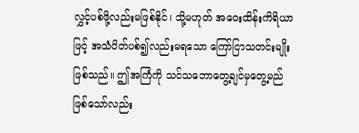လွှင့်ပစ်ဖို့လည်းမဖြစ်နိုင်၊ သို့မဟုတ် အဝေးထိန်းကိရိယာဖြင့် အသံပိတ်ပစ်၍လည်းမရသော ကြော်ငြာသတင်းမျိုးဖြစ်သည်။ ဤအကြံကို သင်သဘောတွေ့ချင်မှတွေ့မည်ဖြစ်သော်လည်း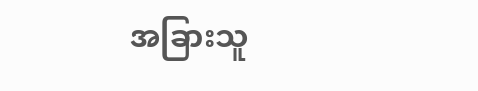အခြားသူ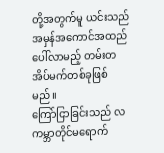တို့အတွက်မူ ယင်းသည် အမှန်အကောင်အထည်ပေါ်လာမည့် တမ်းတအိပ်မက်တစ်ခုဖြစ်မည်။
ကြော်ငြာခြင်းသည် လကမ္ဘာတိုင်မရောက်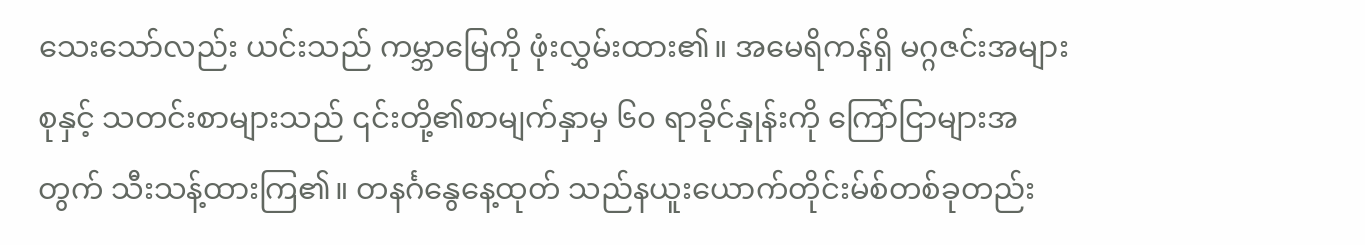သေးသော်လည်း ယင်းသည် ကမ္ဘာမြေကို ဖုံးလွှမ်းထား၏။ အမေရိကန်ရှိ မဂ္ဂဇင်းအများစုနှင့် သတင်းစာများသည် ၎င်းတို့၏စာမျက်နှာမှ ၆၀ ရာခိုင်နှုန်းကို ကြော်ငြာများအတွက် သီးသန့်ထားကြ၏။ တနင်္ဂနွေနေ့ထုတ် သည်နယူးယောက်တိုင်းမ်စ်တစ်ခုတည်း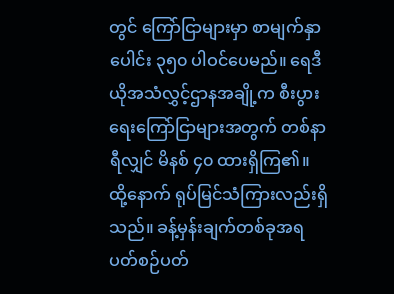တွင် ကြော်ငြာများမှာ စာမျက်နှာပေါင်း ၃၅၀ ပါဝင်ပေမည်။ ရေဒီယိုအသံလွှင့်ဌာနအချို့က စီးပွားရေးကြော်ငြာများအတွက် တစ်နာရီလျှင် မိနစ် ၄၀ ထားရှိကြ၏။
ထို့နောက် ရုပ်မြင်သံကြားလည်းရှိသည်။ ခန့်မှန်းချက်တစ်ခုအရ ပတ်စဉ်ပတ်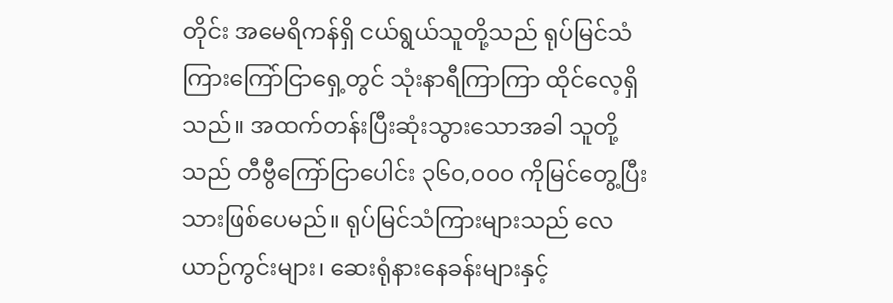တိုင်း အမေရိကန်ရှိ ငယ်ရွယ်သူတို့သည် ရုပ်မြင်သံကြားကြော်ငြာရှေ့တွင် သုံးနာရီကြာကြာ ထိုင်လေ့ရှိသည်။ အထက်တန်းပြီးဆုံးသွားသောအခါ သူတို့သည် တီဗွီကြော်ငြာပေါင်း ၃၆၀,၀၀၀ ကိုမြင်တွေ့ပြီးသားဖြစ်ပေမည်။ ရုပ်မြင်သံကြားများသည် လေယာဉ်ကွင်းများ၊ ဆေးရုံနားနေခန်းများနှင့်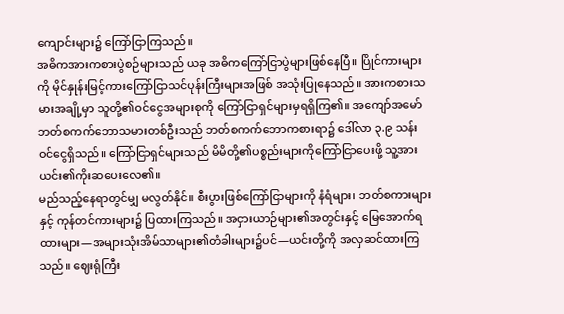ကျောင်းများ၌ ကြော်ငြာကြသည်။
အဓိကအားကစားပွဲစဉ်များသည် ယခု အဓိကကြော်ငြာပွဲများဖြစ်နေပြီ။ ပြိုင်ကားများကို မိုင်နှုန်းမြင့်ကားကြော်ငြာသင်ပုန်းကြီးများအဖြစ် အသုံးပြုနေသည်။ အားကစားသမားအချို့မှာ သူတို့၏ဝင်ငွေအများစုကို ကြော်ငြာရှင်များမှရရှိကြ၏။ အကျော်အမော် ဘတ်စကက်ဘောသမားတစ်ဦးသည် ဘတ်စကက်ဘောကစားရာ၌ ဒေါ်လာ ၃.၉ သန်းဝင်ငွေရှိသည်။ ကြော်ငြာရှင်များသည် မိမိတို့၏ပစ္စည်းများကိုကြော်ငြာပေးဖို့ သူ့အား ယင်း၏ကိုးဆပေးလေ၏။
မည်သည့်နေရာတွင်မျှ မလွတ်နိုင်။ စီးပွားဖြစ်ကြော်ငြာများကို နံရံများ၊ ဘတ်စကားများနှင့် ကုန်တင်ကားများ၌ ပြထားကြသည်။ အငှားယာဉ်များ၏အတွင်းနှင့် မြေအောက်ရထားများ—အများသုံးအိမ်သာများ၏တံခါးများ၌ပင်—ယင်းတို့ကို အလှဆင်ထားကြသည်။ ဈေးရုံကြီး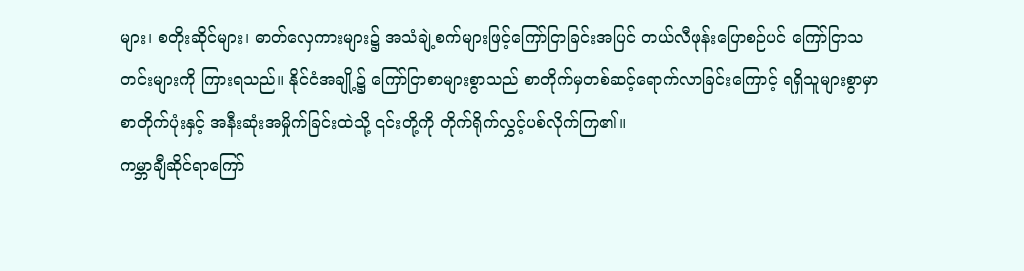များ၊ စတိုးဆိုင်များ၊ ဓာတ်လှေကားများ၌ အသံချဲ့စက်များဖြင့်ကြော်ငြာခြင်းအပြင် တယ်လီဖုန်းပြောစဉ်ပင် ကြော်ငြာသတင်းများကို ကြားရသည်။ နိုင်ငံအချို့၌ ကြော်ငြာစာများစွာသည် စာတိုက်မှတစ်ဆင့်ရောက်လာခြင်းကြောင့် ရရှိသူများစွာမှာ စာတိုက်ပုံးနှင့် အနီးဆုံးအမှိုက်ခြင်းထဲသို့ ၎င်းတို့ကို တိုက်ရိုက်လွှင့်ပစ်လိုက်ကြ၏။
ကမ္ဘာချီဆိုင်ရာကြော်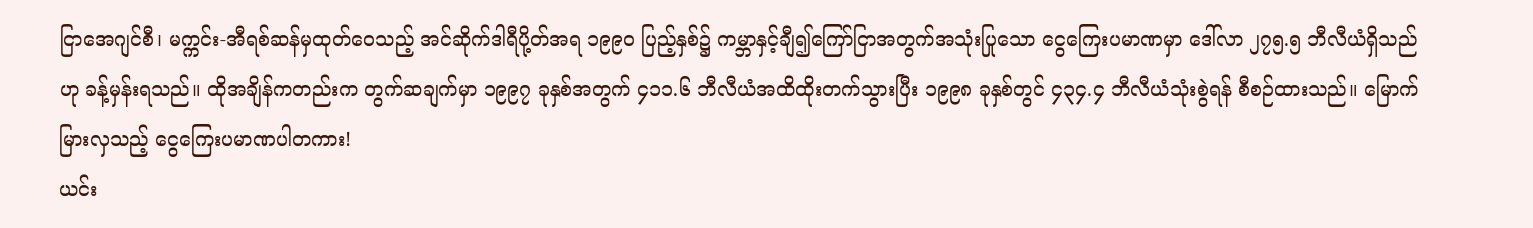ငြာအေဂျင်စီ၊ မက္ကင်း-အီရစ်ဆန်မှထုတ်ဝေသည့် အင်ဆိုက်ဒါရီပို့တ်အရ ၁၉၉၀ ပြည့်နှစ်၌ ကမ္ဘာနှင့်ချီ၍ကြော်ငြာအတွက်အသုံးပြုသော ငွေကြေးပမာဏမှာ ဒေါ်လာ ၂၇၅.၅ ဘီလီယံရှိသည်ဟု ခန့်မှန်းရသည်။ ထိုအချိန်ကတည်းက တွက်ဆချက်မှာ ၁၉၉၇ ခုနှစ်အတွက် ၄၁၁.၆ ဘီလီယံအထိထိုးတက်သွားပြီး ၁၉၉၈ ခုနှစ်တွင် ၄၃၄.၄ ဘီလီယံသုံးစွဲရန် စီစဉ်ထားသည်။ မြောက်မြားလှသည့် ငွေကြေးပမာဏပါတကား!
ယင်း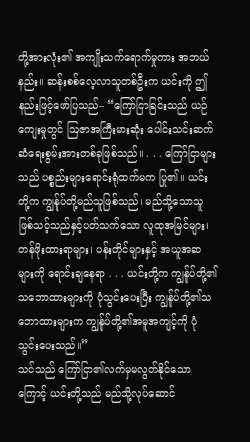တို့အားလုံး၏ အကျိုးသက်ရောက်မှုကား အဘယ်နည်း။ ဆန်းစစ်လေ့လာသူတစ်ဦးက ယင်းကို ဤနည်းဖြင့်ဖော်ပြသည်– “ကြော်ငြာခြင်းသည် ယဉ်ကျေးမှုတွင် ဩဇာအကြီးမားဆုံး ပေါင်းသင်းဆက်ဆံရေးစွမ်းအားတစ်ခုဖြစ်သည်။ . . . ကြော်ငြာများသည် ပစ္စည်းများရောင်းရုံထက်မက ပြု၏။ ယင်းတို့က ကျွန်ုပ်တို့မည်သူဖြစ်သည်၊ မည်သို့သောသူဖြစ်သင့်သည်နှင့်ပတ်သက်သော လူထုအမြင်များ၊ တန်ဖိုးထားရာများ၊ ပန်းတိုင်များနှင့် အယူအဆများကို ရောင်းချနေရာ . . . ယင်းတို့က ကျွန်ုပ်တို့၏သဘောထားများကို ပုံသွင်းပေးပြီး ကျွန်ုပ်တို့၏သဘောထားများက ကျွန်ုပ်တို့၏အမူအကျင့်ကို ပုံသွင်းပေးသည်။”
သင်သည် ကြော်ငြာ၏လက်မှမလွတ်နိုင်သောကြောင့် ယင်းတို့သည် မည်သို့လုပ်ဆောင်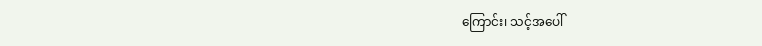ကြောင်း၊ သင့်အပေါ်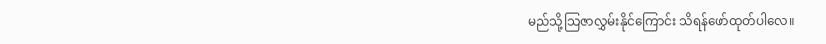မည်သို့သြဇာလွှမ်းနိုင်ကြောင်း သိရန်ဖော်ထုတ်ပါလေ။